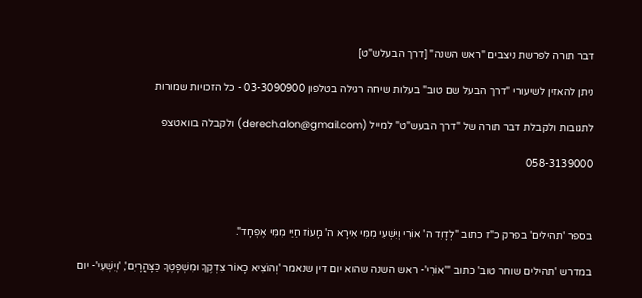דבר תורה לפרשת ניצבים "ראש השנה" [דרך הבעלש"ט]

ניתן להאזין לשיעורי "דרך הבעל שם טוב" בעלות שיחה רגילה בטלפון 03-3090900 - כל הזכויות שמורות

לתגובות ולקבלת דבר תורה של "דרך הבעש"ט" למייל (derech.alon@gmail.com) ולקבלה בוואטצפ

058-3139000



בספר 'תהילים' בפרק כ"ז כתוב "לְדָוִד ה' אוֹרִי וְיִשְׁעִי מִמִּי אִירָא ה' מָעוֹז חַיַּי מִמִּי אֶפְחָד".

במדרש 'תהילים שוחר טוב' כתוב "'אוֹרִי'- ראש השנה שהוא יום דין שנאמר 'וְהוֹצִיא כָאוֹר צִדְקֶךָ וּמִשְׁפָּטֶךָ כַּצָּהֳרָיִם', 'וְיִשְׁעִי'- יום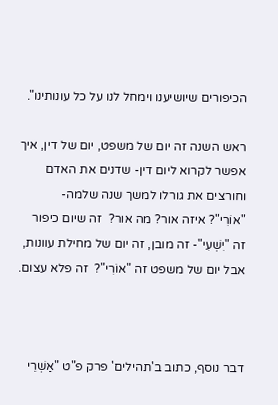הכיפורים שיושיענו וימחל לנו על כל עונותינו".

ראש השנה זה יום של משפט, יום של דין, איך אפשר לקרוא ליום דין- שדנים את האדם וחורצים את גורלו למשך שנה שלמה-  "אוֹרִי"? איזה אור? מה אור?  זה שיום כיפור זה "יִשְׁעִי"- זה מובן, זה יום של מחילת עוונות, אבל יום של משפט זה "אוֹרִי"?  זה פלא עצום.



דבר נוסף, כתוב ב'תהילים' פרק פ"ט "אַשְׁרֵי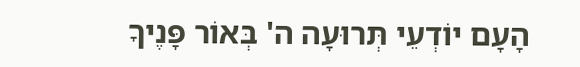הָעָם יוֹדְעֵי תְּרוּעָה ה' בְּאוֹר פָּנֶיךָ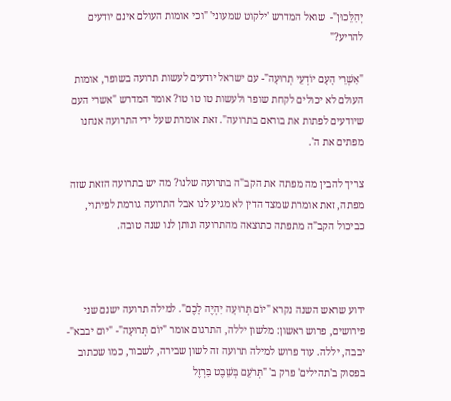יְהַלֵּכוּן"-  שואל המדרש 'ילקוט שמעוני' "וכי אומות העולם אינם יודעים להריע?"

"אַשְׁרֵי הָעָם יוֹדְעֵי תְרוּעָה"- עם ישראל יודעים לעשות תרועה בשופר, אומות העולם לא יכולים לקחת שופר ולעשות טו טו טו? אומר המדרש "אשרי העם שיודעים לפתות את בוראם בתרועה". זאת אומרת שעל ידי התרועה אנחנו מפתים את ה'.

צריך להבין מה מפתה את הקב"ה בתרועה שלנו? מה יש בתרועה הזאת שזה מפתה, זאת אומרת שמצד הדין לא מגיע לנו אבל התרועה גורמת לפיתוי, כביכול הקב"ה מתפתה כתוצאה מהתרועה ונותן לנו שנה טובה.



ידוע שראש השנה נקרא "יוֹם תְּרוּעָה יִהְיֶה לָכֶם". למילה תרועה ישנם שני פירושים, פרוש ראשון: מלשון יללה, התרגום אומר "יוֹם תְּרוּעָה"- "יום יבבא"- יבבה, יללה. עוד פרוש למילה תרועה זה לשון שבירה, לשבור, כמו שכתוב בפסוק ב'תהילים' פרק ב' "תְּרֹעֵם בְּשֵׁבֶט בַּרְזֶל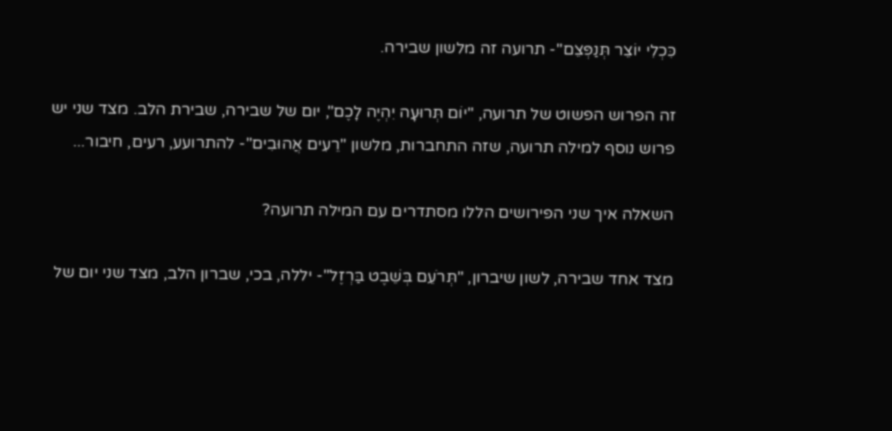כִּכְלִי יוֹצֵר תְּנַפְּצֵם"- תרועה זה מלשון שבירה.

זה הפרוש הפשוט של תרועה, "יוֹם תְּרוּעָה יִהְיֶה לָכֶם", יום של שבירה, שבירת הלב. מצד שני יש פרוש נוסף למילה תרועה, שזה התחברות, מלשון "רֵעִים אֲהוּבִים"- להתרועע, רעים, חיבור...

השאלה איך שני הפירושים הללו מסתדרים עם המילה תרועה?

מצד אחד שבירה, לשון שיברון, "תְּרֹעֵם בְּשֵׁבֶט בַּרְזֶל"- יללה, בכי, שברון הלב, מצד שני יום של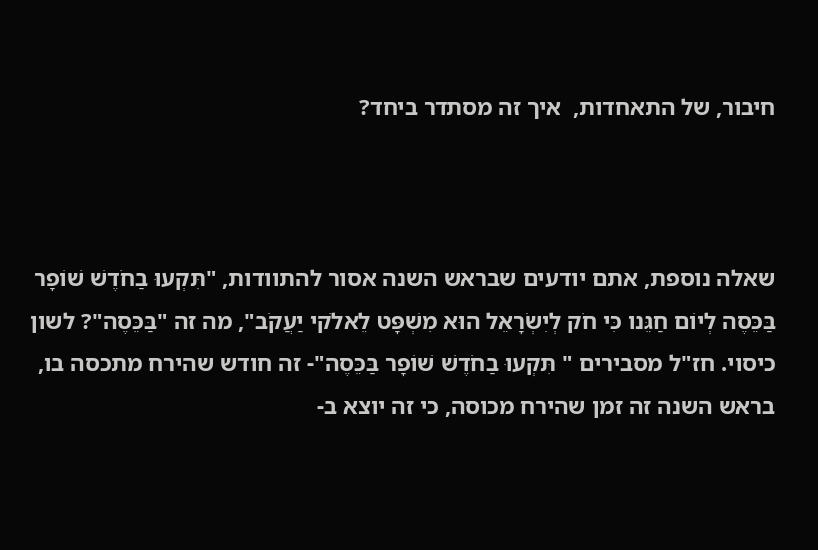חיבור, של התאחדות,  איך זה מסתדר ביחד?



שאלה נוספת, אתם יודעים שבראש השנה אסור להתוודות, "תִּקְעוּ בַחֹדֶשׁ שׁוֹפָר בַּכֵּסֶה לְיוֹם חַגֵּנו כִּי חֹק לְיִשְׂרָאֵל הוּא מִשְׁפָּט לֵאלֹקי יַעֲקֹב", מה זה "בַּכֵּסֶה"? לשון כיסוי. חז"ל מסבירים " תִּקְעוּ בַחֹדֶשׁ שׁוֹפָר בַּכֵּסֶה"- זה חודש שהירח מתכסה בו, בראש השנה זה זמן שהירח מכוסה, כי זה יוצא ב-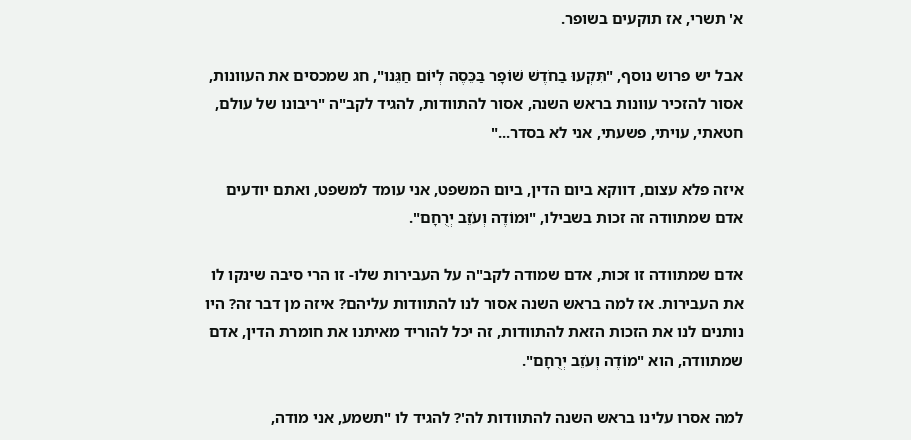א' תשרי, אז תוקעים בשופר.

אבל יש פרוש נוסף, "תִּקְעוּ בַחֹדֶשׁ שׁוֹפָר בַּכֵּסֶה לְיוֹם חַגֵּנו", חג שמכסים את העוונות, אסור להזכיר עוונות בראש השנה, אסור להתוודות, להגיד לקב"ה "ריבונו של עולם, חטאתי, עויתי, פשעתי, אני לא בסדר..."

איזה פלא עצום, דווקא ביום הדין, ביום המשפט, אני עומד למשפט, ואתם יודעים אדם שמתוודה זה זכות בשבילו, "וּמוֹדֶה וְעֹזֵב יְרֻחָם".

אדם שמתוודה זו זכות, אדם שמודה לקב"ה על העבירות שלו- זו הרי סיבה שינקו לו את העבירות. אז למה בראש השנה אסור לנו להתוודות עליהם? איזה מן דבר זה? היו נותנים לנו את הזכות הזאת להתוודות, זה יכל להוריד מאיתנו את חומרת הדין, אדם שמתוודה, הוא "מוֹדֶה וְעֹזֵב יְרֻחָם".

למה אסרו עלינו בראש השנה להתוודות לה'? להגיד לו "תשמע, אני מודה,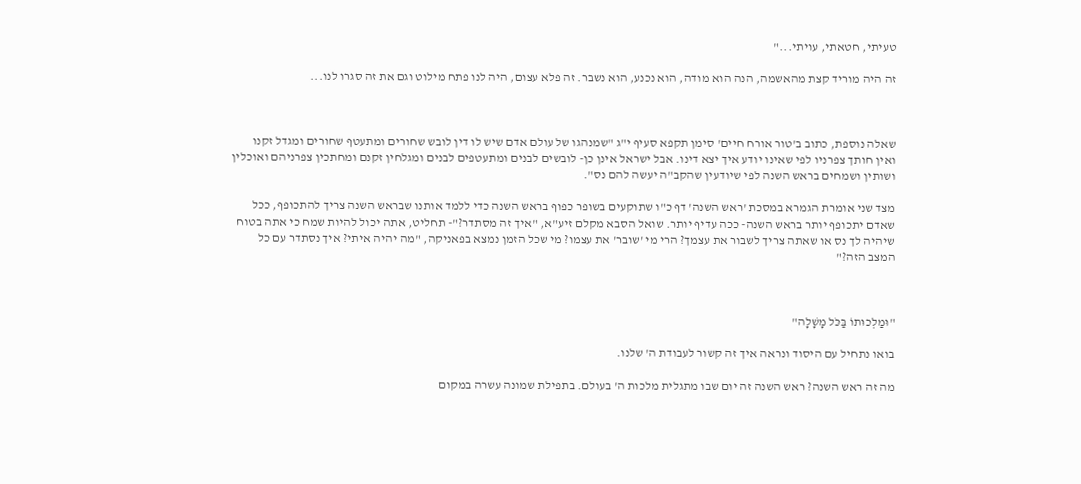טעיתי, חטאתי, עויתי..."

זה היה מוריד קצת מהאשמה, הנה הוא מודה, הוא נכנע, הוא נשבר. זה פלא עצום, היה לנו פתח מילוט וגם את זה סגרו לנו...



שאלה נוספת, כתוב ב'טור אורח חיים' סימן תקפא סעיף י"ג "שמנהגו של עולם אדם שיש לו דין לובש שחורים ומתעטף שחורים ומגדל זקנו ואין חותך צפרניו לפי שאינו יודע איך יצא דינו. אבל ישראל אינן כן- לובשים לבנים ומתעטפים לבנים ומגלחין זקנם ומחתכין צפרניהם ואוכלין ושותין ושמחים בראש השנה לפי שיודעין שהקב"ה יעשה להם נס".

מצד שני אומרת הגמרא במסכת 'ראש השנה' דף כ"ו שתוקעים בשופר כפוף בראש השנה כדי ללמד אותנו שבראש השנה צריך להתכופף, ככל שאדם יתכופף יותר בראש השנה- ככה עדיף יותר. שואל הסבא מקלם זיע"א, "איך זה מסתדר?"- תחליט, אתה יכול להיות שמח כי אתה בטוח שיהיה לך נס או שאתה צריך לשבור את עצמך? הרי מי 'שובר' את עצמו? מי שכל הזמן נמצא בפאניקה, "מה יהיה איתי? איך נסתדר עם כל המצב הזה?"



"וּמַלְכוּתוֹ בַּכֹּל מָשָׁלָה"

בואו נתחיל עם היסוד ונראה איך זה קשור לעבודת ה' שלנו.

מה זה ראש השנה? ראש השנה זה יום שבו מתגלית מלכות ה' בעולם. בתפילת שמונה עשרה במקום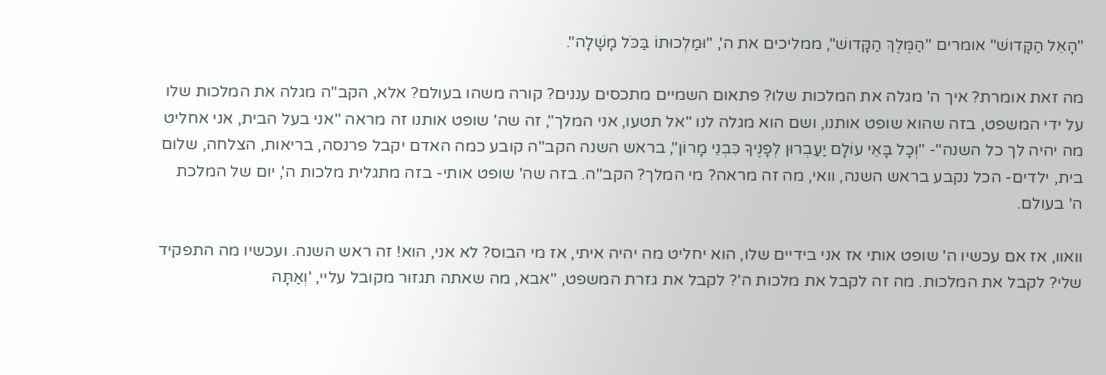"הָאֵל הַקָּדושׁ" אומרים "הַמֶּלֶךְ הַקָּדושׁ", ממליכים את ה', "וּמַלְכוּתוֹ בַּכֹּל מָשָׁלָה".

מה זאת אומרת? איך ה' מגלה את המלכות שלו? פתאום השמיים מתכסים עננים? קורה משהו בעולם? אלא, הקב"ה מגלה את המלכות שלו על ידי המשפט, בזה שהוא שופט אותנו, ושם הוא מגלה לנו "אל תטעו, אני המלך", זה שה' שופט אותנו זה מראה "אני בעל הבית, אני אחליט מה יהיה לך כל השנה"- "וְכָל בָּאֵי עוֹלָם יַעַבְרוּן לְפָנֶיךָ כִּבְנֵי מָרוֹן", בראש השנה הקב"ה קובע כמה האדם יקבל פרנסה, בריאות, הצלחה, שלום בית, ילדים- הכל נקבע בראש השנה, וואי, מה זה מראה? מי המלך? הקב"ה. בזה שה' שופט אותי- בזה מתגלית מלכות ה', יום של המלכת ה' בעולם.

וואוו, אז אם עכשיו ה' שופט אותי אז אני בידיים שלו, הוא יחליט מה יהיה איתי, אז מי הבוס? לא אני, הוא! זה ראש השנה. ועכשיו מה התפקיד שלי? לקבל את המלכות. מה זה לקבל את מלכות ה'? לקבל את גזרת המשפט, "אבא, מה שאתה תגזור מקובל עליי, 'וְאַתָּה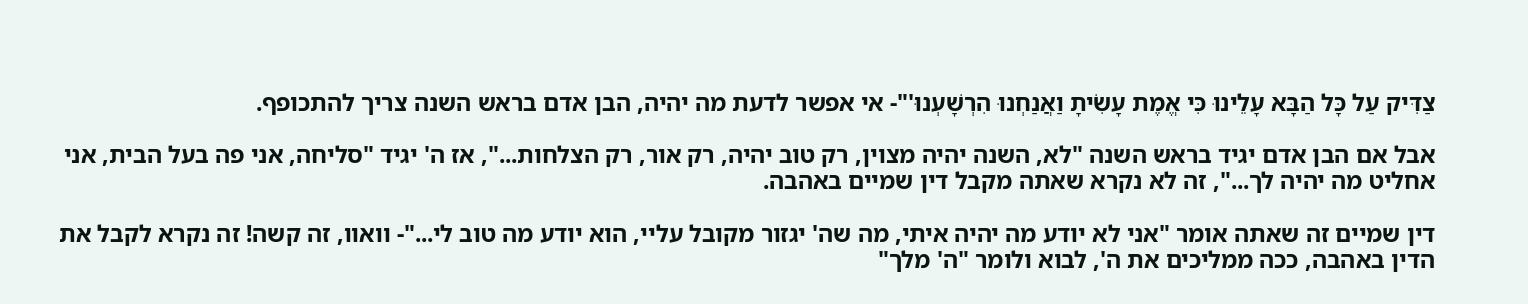צַדִּיק עַל כָּל הַבָּא עָלֵינוּ כִּי אֱמֶת עָשִׂיתָ וַאֲנַחְנוּ הִרְשָׁעְנוּ'"- אי אפשר לדעת מה יהיה, הבן אדם בראש השנה צריך להתכופף.

אבל אם הבן אדם יגיד בראש השנה "לא, השנה יהיה מצוין, רק טוב יהיה, רק אור, רק הצלחות...", אז ה' יגיד "סליחה, אני פה בעל הבית, אני אחליט מה יהיה לך...", זה לא נקרא שאתה מקבל דין שמיים באהבה.

דין שמיים זה שאתה אומר "אני לא יודע מה יהיה איתי, מה שה' יגזור מקובל עליי, הוא יודע מה טוב לי..."- וואוו, זה קשה! זה נקרא לקבל את הדין באהבה, ככה ממליכים את ה', לבוא ולומר "ה' מלך"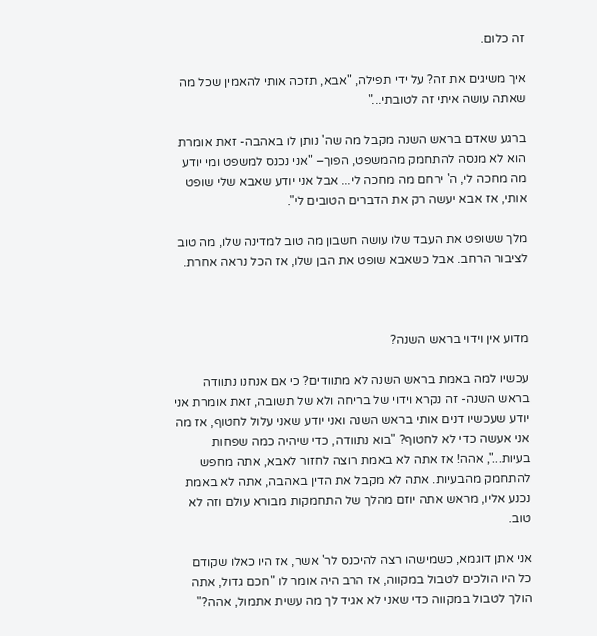זה כלום.

איך משיגים את זה? על ידי תפילה, "אבא, תזכה אותי להאמין שכל מה שאתה עושה איתי זה לטובתי..."

ברגע שאדם בראש השנה מקבל מה שה' נותן לו באהבה- זאת אומרת הוא לא מנסה להתחמק מהמשפט, הפוך– "אני נכנס למשפט ומי יודע מה מחכה לי, ה' ירחם מה מחכה לי... אבל אני יודע שאבא שלי שופט אותי, אז אבא יעשה רק את הדברים הטובים לי".

מלך ששופט את העבד שלו עושה חשבון מה טוב למדינה שלו, מה טוב לציבור הרחב. אבל כשאבא שופט את הבן שלו, אז הכל נראה אחרת.



מדוע אין וידוי בראש השנה?

עכשיו למה באמת בראש השנה לא מתוודים? כי אם אנחנו נתוודה בראש השנה- זה נקרא וידוי של בריחה ולא של תשובה, זאת אומרת אני יודע שעכשיו דנים אותי בראש השנה ואני יודע שאני עלול לחטוף, אז מה אני אעשה כדי לא לחטוף? "בוא נתוודה, כדי שיהיה כמה שפחות בעיות...", אהה! אז אתה לא באמת רוצה לחזור לאבא, אתה מחפש להתחמק מהבעיות. אתה לא מקבל את הדין באהבה, אתה לא באמת נכנע אליו, מראש אתה יוזם מהלך של התחמקות מבורא עולם וזה לא טוב.

אני אתן דוגמא, כשמישהו רצה להיכנס לר' אשר, אז היו כאלו שקודם כל היו הולכים לטבול במקווה, אז הרב היה אומר לו "חכם גדול, אתה הולך לטבול במקווה כדי שאני לא אגיד לך מה עשית אתמול, אהה?"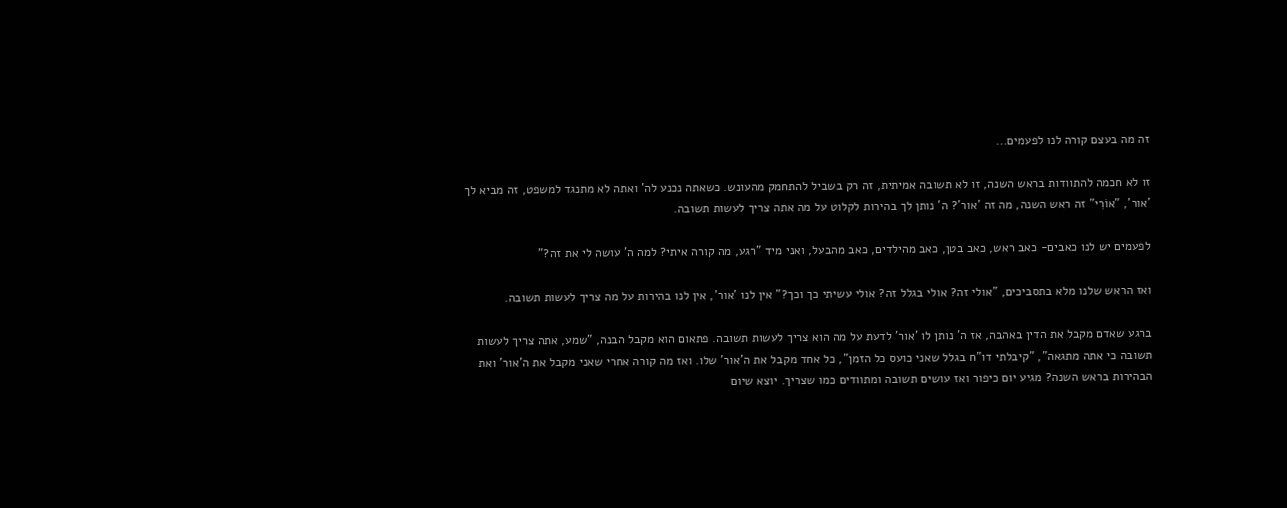זה מה בעצם קורה לנו לפעמים...

זו לא חכמה להתוודות בראש השנה, זו לא תשובה אמיתית, זה רק בשביל להתחמק מהעונש. כשאתה נכנע לה' ואתה לא מתנגד למשפט, זה מביא לך 'אור', "אוֹרִי" זה ראש השנה, מה זה 'אור'? ה' נותן לך בהירות לקלוט על מה אתה צריך לעשות תשובה.

לפעמים יש לנו כאבים- כאב ראש, כאב בטן, כאב מהילדים, כאב מהבעל, ואני מיד "רגע, מה קורה איתי? למה ה' עושה לי את זה?"

ואז הראש שלנו מלא בתסביכים, "אולי זה? אולי בגלל זה? אולי עשיתי כך וכך?" אין לנו 'אור', אין לנו בהירות על מה צריך לעשות תשובה.

ברגע שאדם מקבל את הדין באהבה, אז ה' נותן לו 'אור' לדעת על מה הוא צריך לעשות תשובה. פתאום הוא מקבל הבנה, "שמע, אתה צריך לעשות תשובה כי אתה מתגאה", "קיבלתי דו"ח בגלל שאני כועס כל הזמן", כל אחד מקבל את ה'אור' שלו. ואז מה קורה אחרי שאני מקבל את ה'אור' ואת הבהירות בראש השנה? מגיע יום כיפור ואז עושים תשובה ומתוודים כמו שצריך. יוצא שיום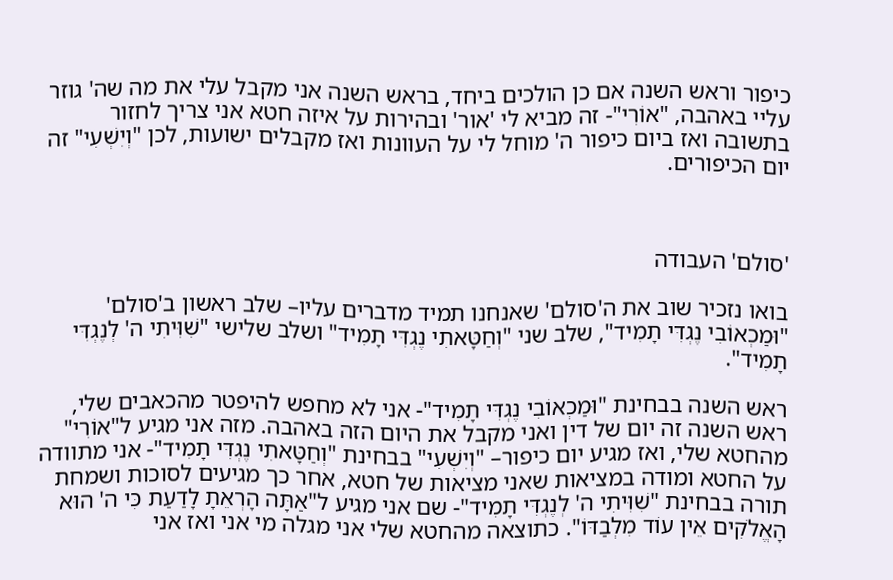כיפור וראש השנה אם כן הולכים ביחד, בראש השנה אני מקבל עלי את מה שה' גוזר עליי באהבה, "אוֹרִי"- זה מביא לי 'אור' ובהירות על איזה חטא אני צריך לחזור בתשובה ואז ביום כיפור ה' מוחל לי על העוונות ואז מקבלים ישועות, לכן "וְיִשְׁעִי" זה יום הכיפורים.



'סולם' העבודה

בואו נזכיר שוב את ה'סולם' שאנחנו תמיד מדברים עליו– שלב ראשון ב'סולם' "וּמַכְאוֹבִי נֶגְדִּי תָמִיד", שלב שני "וְחַטָּאתִי נֶגְדִּי תָמִיד" ושלב שלישי "שִׁוִּיתִי ה' לְנֶגְדִּי תָמִיד".

ראש השנה בבחינת "וּמַכְאוֹבִי נֶגְדִּי תָמִיד"- אני לא מחפש להיפטר מהכאבים שלי, ראש השנה זה יום של דין ואני מקבל את היום הזה באהבה. מזה אני מגיע ל"אוֹרִי" מהחטא שלי, ואז מגיע יום כיפור– "וְיִשְׁעִי" בבחינת "וְחַטָּאתִי נֶגְדִּי תָמִיד"- אני מתוודה על החטא ומודה במציאות שאני מציאות של חטא, אחר כך מגיעים לסוכות ושמחת תורה בבחינת "שִׁוִּיתִי ה' לְנֶגְדִּי תָמִיד"- שם אני מגיע ל"אַתָּה הָרְאֵתָ לָדַעַת כִּי ה' הוּא הָאֱלֹקִים אֵין עוֹד מִלְבַדּוֹ". כתוצאה מהחטא שלי אני מגלה מי אני ואז אני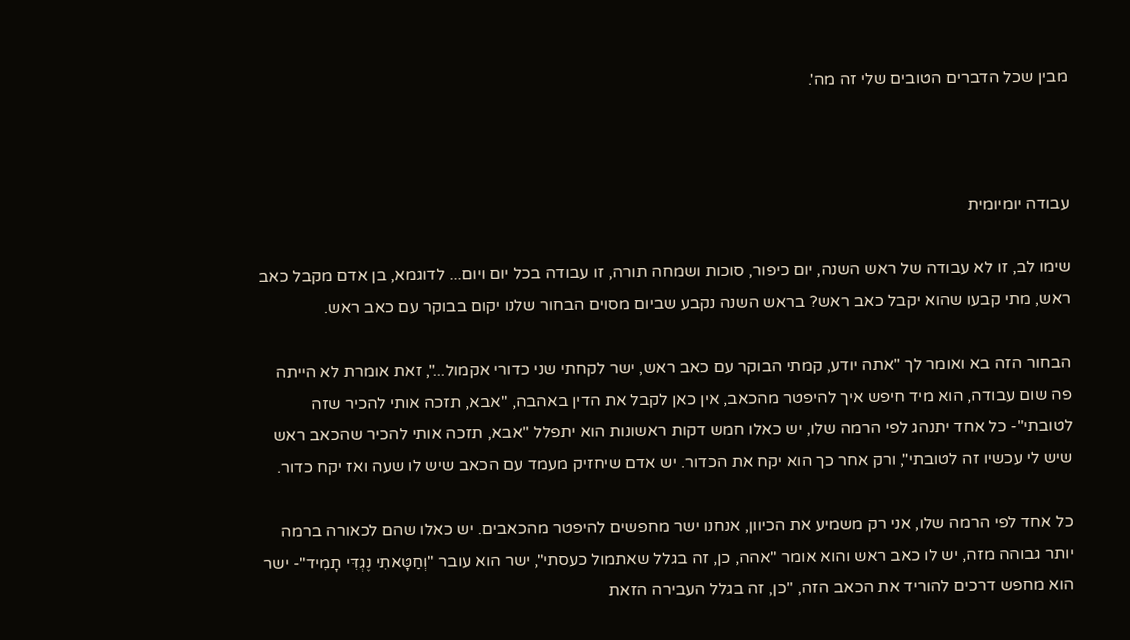מבין שכל הדברים הטובים שלי זה מה'.



עבודה יומיומית

שימו לב, זו לא עבודה של ראש השנה, יום כיפור, סוכות ושמחה תורה, זו עבודה בכל יום ויום... לדוגמא, בן אדם מקבל כאב ראש, מתי קבעו שהוא יקבל כאב ראש? בראש השנה נקבע שביום מסוים הבחור שלנו יקום בבוקר עם כאב ראש.

הבחור הזה בא ואומר לך "אתה יודע, קמתי הבוקר עם כאב ראש, ישר לקחתי שני כדורי אקמול...", זאת אומרת לא הייתה פה שום עבודה, הוא מיד חיפש איך להיפטר מהכאב, אין כאן לקבל את הדין באהבה, "אבא, תזכה אותי להכיר שזה לטובתי"- כל אחד יתנהג לפי הרמה שלו, יש כאלו חמש דקות ראשונות הוא יתפלל "אבא, תזכה אותי להכיר שהכאב ראש שיש לי עכשיו זה לטובתי", ורק אחר כך הוא יקח את הכדור. יש אדם שיחזיק מעמד עם הכאב שיש לו שעה ואז יקח כדור.

כל אחד לפי הרמה שלו, אני רק משמיע את הכיוון, אנחנו ישר מחפשים להיפטר מהכאבים. יש כאלו שהם לכאורה ברמה יותר גבוהה מזה, יש לו כאב ראש והוא אומר "אהה, כן, זה בגלל שאתמול כעסתי", ישר הוא עובר "וְחַטָּאתִי נֶגְדִּי תָמִיד"- ישר הוא מחפש דרכים להוריד את הכאב הזה, "כן, זה בגלל העבירה הזאת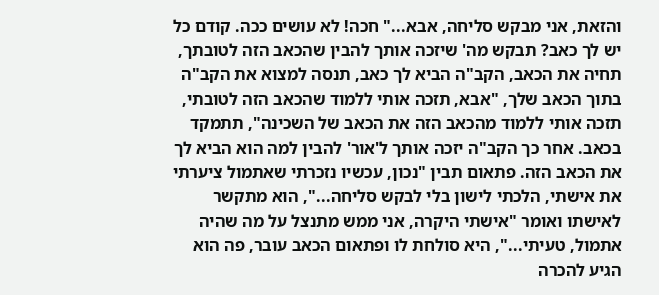והזאת, אני מבקש סליחה, אבא..." חכה! לא עושים ככה. קודם כל יש לך כאב? תבקש מה' שיזכה אותך להבין שהכאב הזה לטובתך, תחיה את הכאב, הקב"ה הביא לך כאב, תנסה למצוא את הקב"ה בתוך הכאב שלך, "אבא, תזכה אותי ללמוד שהכאב הזה לטובתי, תזכה אותי ללמוד מהכאב הזה את הכאב של השכינה", תתמקד בכאב. אחר כך הקב"ה יזכה אותך ל'אור' להבין למה הוא הביא לך את הכאב הזה. פתאום תבין "נכון, עכשיו נזכרתי שאתמול ציערתי את אישתי, הלכתי לישון בלי לבקש סליחה...", הוא מתקשר לאישתו ואומר "אישתי היקרה, אני ממש מתנצל על מה שהיה אתמול, טעיתי...", היא סולחת לו ופתאום הכאב עובר, פה הוא הגיע להכרה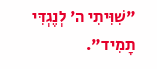"שִׁוִּיתִי ה' לְנֶגְדִּי תָמִיד".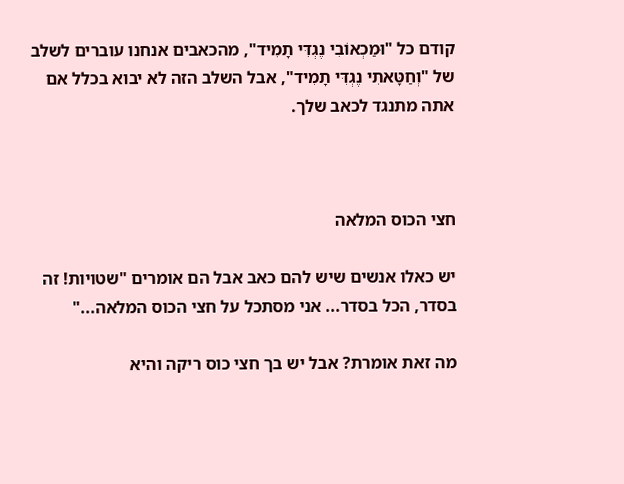קודם כל "וּמַכְאוֹבִי נֶגְדִּי תָמִיד", מהכאבים אנחנו עוברים לשלב של "וְחַטָּאתִי נֶגְדִּי תָמִיד", אבל השלב הזה לא יבוא בכלל אם אתה מתנגד לכאב שלך.



חצי הכוס המלאה

יש כאלו אנשים שיש להם כאב אבל הם אומרים "שטויות! זה בסדר, הכל בסדר... אני מסתכל על חצי הכוס המלאה..."

מה זאת אומרת? אבל יש בך חצי כוס ריקה והיא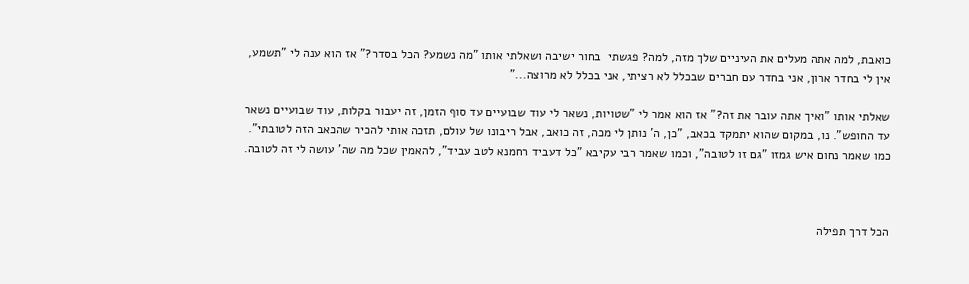כואבת, למה אתה מעלים את העיניים שלך מזה, למה? פגשתי  בחור ישיבה ושאלתי אותו "מה נשמע? הכל בסדר?" אז הוא ענה לי "תשמע, אין לי בחדר ארון, אני בחדר עם חברים שבכלל לא רציתי, אני בכלל לא מרוצה..."

שאלתי אותו "ואיך אתה עובר את זה?" אז הוא אמר לי "שטויות, נשאר לי עוד שבועיים עד סוף הזמן, זה יעבור בקלות, עוד שבועיים נשאר עד החופש". נו, במקום שהוא יתמקד בכאב, "כן, ה' נותן לי מכה, זה כואב, אבל ריבונו של עולם, תזכה אותי להכיר שהכאב הזה לטובתי". כמו שאמר נחום איש גמזו "גם זו לטובה", וכמו שאמר רבי עקיבא "כל דעביד רחמנא לטב עביד", להאמין שכל מה שה' עושה לי זה לטובה.



הכל דרך תפילה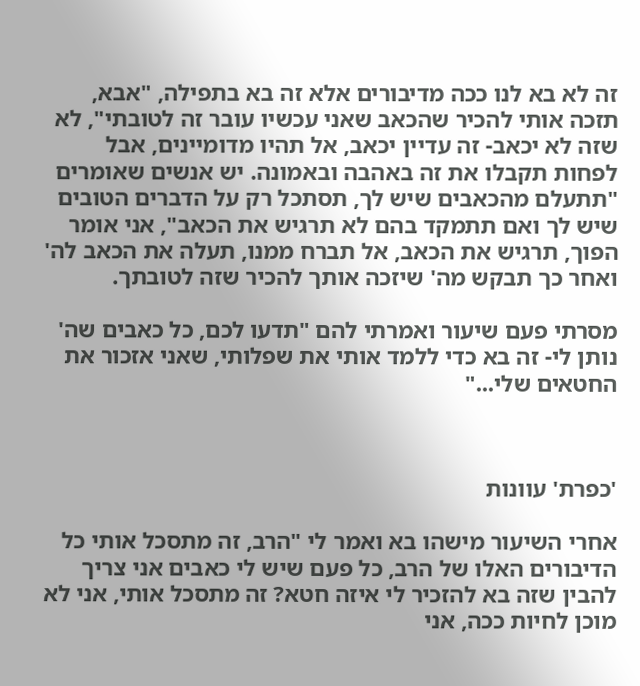זה לא בא לנו ככה מדיבורים אלא זה בא בתפילה, "אבא, תזכה אותי להכיר שהכאב שאני עכשיו עובר זה לטובתי", לא שזה לא יכאב- זה עדיין יכאב, אל תהיו מדומיינים, אבל לפחות תקבלו את זה באהבה ובאמונה. יש אנשים שאומרים "תתעלם מהכאבים שיש לך, תסתכל רק על הדברים הטובים שיש לך ואם תתמקד בהם לא תרגיש את הכאב", אני אומר הפוך, תרגיש את הכאב, אל תברח ממנו, תעלה את הכאב לה' ואחר כך תבקש מה' שיזכה אותך להכיר שזה לטובתך.

מסרתי פעם שיעור ואמרתי להם "תדעו לכם, כל כאבים שה' נותן לי- זה בא כדי ללמד אותי את שפלותי, שאני אזכור את החטאים שלי..."



'כפרת' עוונות

אחרי השיעור מישהו בא ואמר לי "הרב, זה מתסכל אותי כל הדיבורים האלו של הרב, כל פעם שיש לי כאבים אני צריך להבין שזה בא להזכיר לי איזה חטא? זה מתסכל אותי, אני לא מוכן לחיות ככה, אני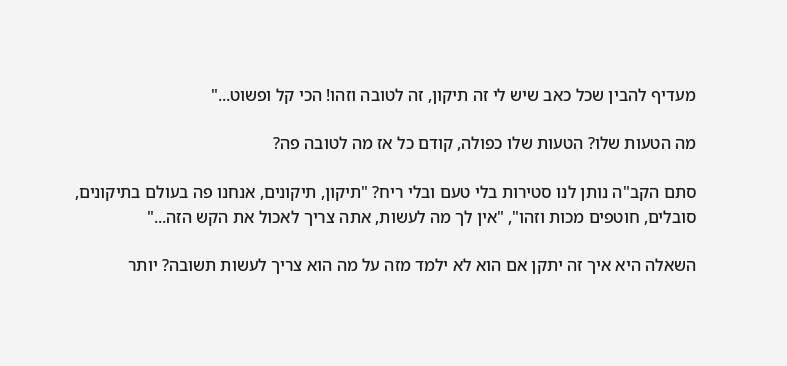מעדיף להבין שכל כאב שיש לי זה תיקון, זה לטובה וזהו! הכי קל ופשוט..."

מה הטעות שלו? הטעות שלו כפולה, קודם כל אז מה לטובה פה?

סתם הקב"ה נותן לנו סטירות בלי טעם ובלי ריח? "תיקון, תיקונים, אנחנו פה בעולם בתיקונים, סובלים, חוטפים מכות וזהו", "אין לך מה לעשות, אתה צריך לאכול את הקש הזה..."

השאלה היא איך זה יתקן אם הוא לא ילמד מזה על מה הוא צריך לעשות תשובה? יותר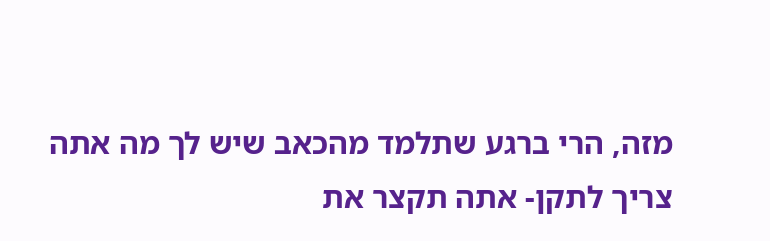מזה, הרי ברגע שתלמד מהכאב שיש לך מה אתה צריך לתקן- אתה תקצר את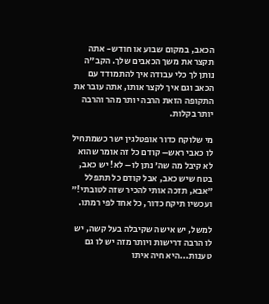הכאב, במקום שבוע או חודש- אתה תקצר את משך הכאבים שלך. הקב"ה נותן לך כלי עבודה איך להתמודד עם הכאב וגם איך לקצר אותו, אתה עובר את התקופה הזאת הרבה יותר מהר והרבה יותר בקלות.

מי שלוקח כדור אופטלגין ישר כשמתחיל לו כאבי ראש– קודם כל זה אומר שהוא לא קיבל מה שה' נתן לו– לא! יש כאב, בטח שיש כאב, אבל קודם כל תתפלל "אבא, תזכה אותי להכיר שזה לטובתי!" ועכשיו תיקח כדור, כל אחד לפי רמתו.

למשל, יש אישה שקיבלה בעל קשה, יש לו הרבה דרישות ויותר מזה יש לו גם טענות...היא חיה איתו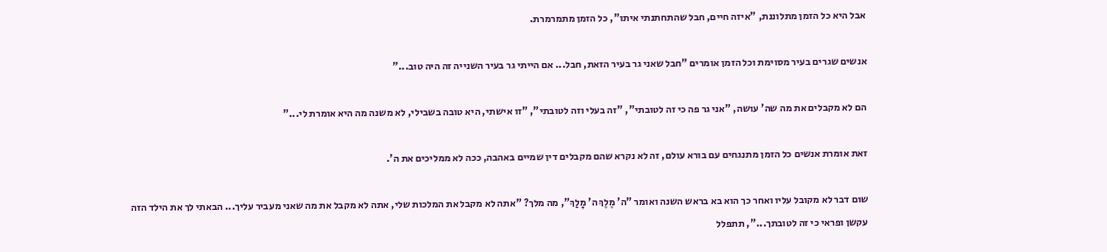אבל היא כל הזמן מתלוננת, "איזה חיים, חבל שהתחתנתי איתו", כל הזמן מתמרמרת.

אנשים שגרים בעיר מסוימת וכל הזמן אומרים "חבל שאני גר בעיר הזאת, חבל... אם הייתי גר בעיר השנייה זה היה טוב..."

הם לא מקבלים את מה שה' עושה, "אני גר פה כי זה לטובתי", "זה בעלי וזה לטובתי", "זו אישתי, היא טובה בשבילי, לא משנה מה היא אומרת לי..."

זאת אומרת אנשים כל הזמן מתנגחים עם בורא עולם, זה לא נקרא שהם מקבלים דין שמיים באהבה, ככה לא ממליכים את ה'.

שום דבר לא מקובל עליו ואחר כך הוא בא בראש השנה ואומר "ה' מֶלֶךְ ה' מָלַךְ", מה מלך? "אתה לא מקבל את המלכות שלי, אתה לא מקבל את מה שאני מעביר עליך... הבאתי לך את הילד הזה עקשן ופראי כי זה לטובתך...", תתפלל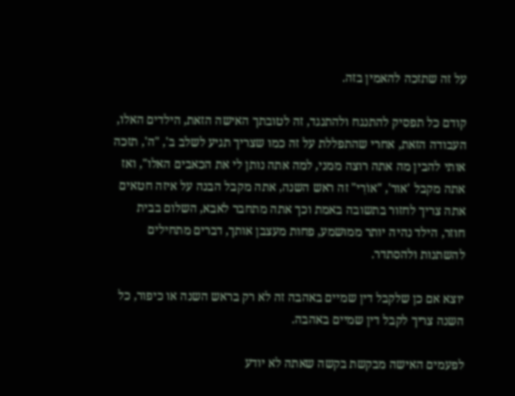על זה שתזכה להאמין בזה.

קודם כל תפסיק להתנגח ולהתנגד, זה לטובתך האישה הזאת, הילדים האלו, העבודה הזאת, אחרי שהתפללת על זה כמו שצריך תגיע לשלב ב', "ה', תזכה אותי להבין מה אתה רוצה ממני, למה אתה נותן לי את הכאבים האלו", ואז אתה מקבל 'אור', "אוֹרִי" זה ראש השנה, אתה מקבל הבנה על איזה חטאים אתה צריך לחזור בתשובה באמת וכך אתה מתחבר לאבא, השלום בבית חוזר, הילד נהיה יותר ממושמע, פחות מעצבן אותך, דברים מתחילים להשתנות ולהסתדר.

יוצא אם כן שלקבל דין שמיים באהבה זה לא רק בראש השנה או כיפור, כל השנה צריך לקבל דין שמיים באהבה.

לפעמים האישה מבקשת בקשה שאתה לא יודע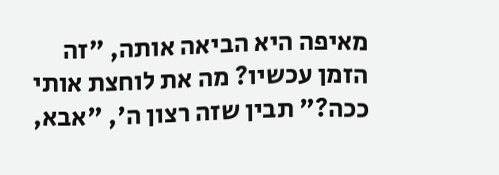מאיפה היא הביאה אותה, "זה הזמן עכשיו? מה את לוחצת אותי ככה?" תבין שזה רצון ה', "אבא,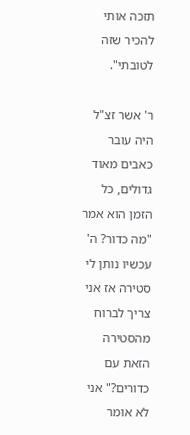תזכה אותי להכיר שזה לטובתי".

ר' אשר זצ"ל היה עובר כאבים מאוד גדולים, כל הזמן הוא אמר "מה כדור? ה' עכשיו נותן לי סטירה אז אני צריך לברוח מהסטירה הזאת עם כדורים?" אני לא אומר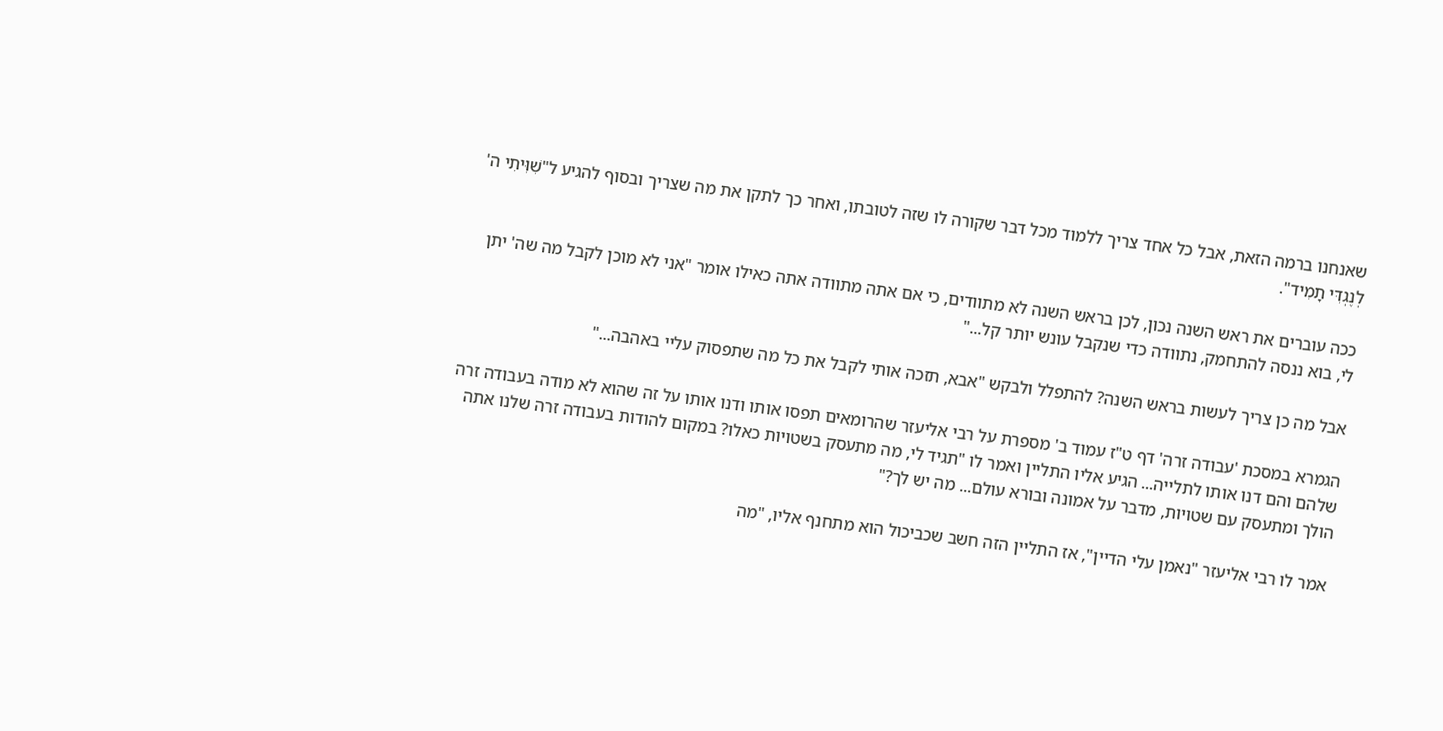שאנחנו ברמה הזאת, אבל כל אחד צריך ללמוד מכל דבר שקורה לו שזה לטובתו, ואחר כך לתקן את מה שצריך ובסוף להגיע ל"שִׁוִּיתִי ה' לְנֶגְדִּי תָמִיד".

ככה עוברים את ראש השנה נכון, לכן בראש השנה לא מתוודים, כי אם אתה מתוודה אתה כאילו אומר "אני לא מוכן לקבל מה שה' יתן לי, בוא ננסה להתחמק, נתוודה כדי שנקבל עונש יותר קל..."

אבל מה כן צריך לעשות בראש השנה? להתפלל ולבקש "אבא, תזכה אותי לקבל את כל מה שתפסוק עליי באהבה..."

הגמרא במסכת 'עבודה זרה' דף ט"ז עמוד ב' מספרת על רבי אליעזר שהרומאים תפסו אותו ודנו אותו על זה שהוא לא מודה בעבודה זרה שלהם והם דנו אותו לתלייה... הגיע אליו התליין ואמר לו "תגיד לי, מה מתעסק בשטויות כאלו? במקום להודות בעבודה זרה שלנו אתה הולך ומתעסק עם שטויות, מדבר על אמונה ובורא עולם... מה יש לך?"

אמר לו רבי אליעזר "נאמן עלי הדיין", אז התליין הזה חשב שכביכול הוא מתחנף אליו, "מה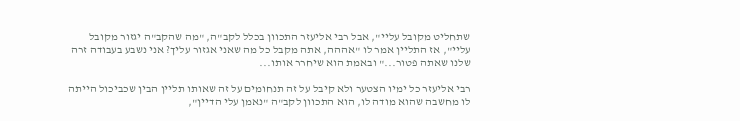שתחליט מקובל עליי", אבל רבי אליעזר התכוון בכלל לקב"ה, "מה שהקב"ה יגזור מקובל עליי", אז התליין אמר לו "אההה, אתה מקבל כל מה שאני אגזור עליך? אני נשבע בעבודה זרה שלנו שאתה פטור..." ובאמת הוא שיחרר אותו...

רבי אליעזר כל ימיו הצטער ולא קיבל על זה תנחומים על זה שאותו תליין הבין שכביכול הייתה לו מחשבה שהוא מודה לו, הוא התכוון לקב"ה "נאמן עלי הדיין",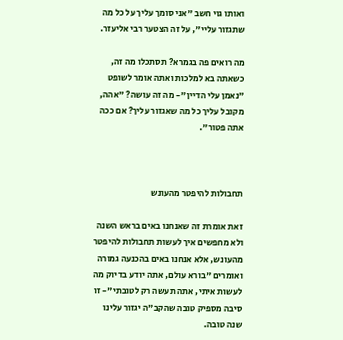ואותו גוי חשב "אני סומך עליך על כל מה שתגזור עליי", על זה הצטער רבי אליעזר.

מה רואים פה בגמרא? תסתכלו מה זה, כשאתה בא למלכות ואתה אומר לשופט "נאמן עלי הדיין"- מה זה עושה? "אהה, מקובל עליך כל מה שאגזור עליך? אם ככה אתה פטור".



תחבולות להיפטר מהעונש

זאת אומרת זה שאנחנו באים בראש השנה ולא מחפשים איך לעשות תחבולות להיפטר מהעונש, אלא אנחנו באים בהכנעה גמורה ואומרים "בורא עולם, אתה יודע בדיוק מה לעשות איתי, אתה תעשה רק לטובתי"- זו סיבה מספיק טובה שהקב"ה יגזור עלינו שנה טובה.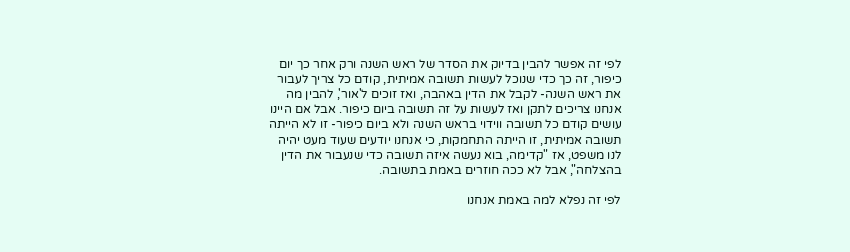לפי זה אפשר להבין בדיוק את הסדר של ראש השנה ורק אחר כך יום כיפור, זה כך כדי שנוכל לעשות תשובה אמיתית, קודם כל צריך לעבור את ראש השנה- לקבל את הדין באהבה, ואז זוכים ל'אור', להבין מה אנחנו צריכים לתקן ואז לעשות על זה תשובה ביום כיפור. אבל אם היינו עושים קודם כל תשובה ווידוי בראש השנה ולא ביום כיפור- זו לא הייתה תשובה אמיתית, זו הייתה התחמקות, כי אנחנו יודעים שעוד מעט יהיה לנו משפט, אז "קדימה, בוא נעשה איזה תשובה כדי שנעבור את הדין בהצלחה", אבל לא ככה חוזרים באמת בתשובה.

לפי זה נפלא למה באמת אנחנו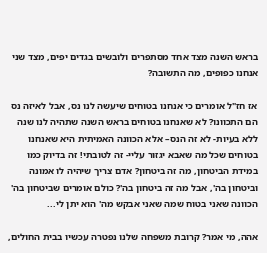בראש השנה מצד אחד מסתפרים ולובשים בגדים יפים, מצד שני אנחנו כפופים, מה התשובה?

אז חז"ל אומרים כי אנחנו בטוחים שיעשה לנו נס, אבל לאיזה נס הם התכוונו? לא שאנחנו בטוחים בראש השנה שתהיה לנו שנה ללא בעיות- לא זה הנס– אלא הכוונה האמיתית היא שאנחנו בטוחים שכל מה שאבא יגזור עליי- זה לטובתי! זה בדיוק כמו במידת הביטחון, מה זה ביטחון? אדם צריך שיהיה לו אמונה וביטחון בה', אבל מה זה ביטחון בה'? כולם אומרים שביטחון בה' הכוונה שאני בטוח שמה שאני אבקש מה' הוא יתן לי...

אהה, מי אמר? קרובת משפחה שלנו נפטרה עכשיו בבית החולים,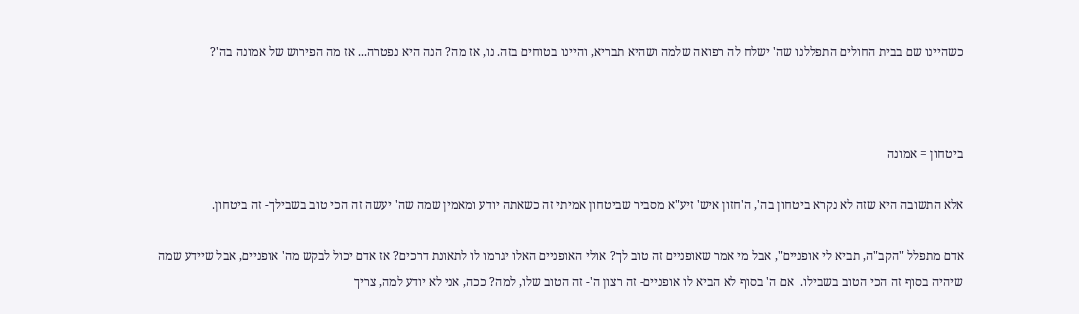כשהיינו שם בבית החולים התפללנו שה' ישלח לה רפואה שלמה ושהיא תבריא, והיינו בטוחים בזה. נו, אז מה? הנה היא נפטרה... אז מה הפירוש של אמונה בה'?



ביטחון = אמונה

אלא התשובה היא שזה לא נקרא ביטחון בה', ה'חזון איש' זיע"א מסביר שביטחון אמיתי זה כשאתה יודע ומאמין שמה שה' יעשה זה הכי טוב בשבילך- זה ביטחון.

אדם מתפלל "הקב"ה, תביא לי אופניים", אבל מי אמר שאופניים זה טוב לך? אולי האופניים האלו יגרמו לו לתאונת דרכים? אז אדם יכול לבקש מה' אופניים, אבל שיידע שמה שיהיה בסוף זה הכי הטוב בשבילו.  אם ה' בסוף לא הביא לו אופניים- זה רצון ה'- זה הטוב שלו, למה? ככה, אני לא יודע למה, צריך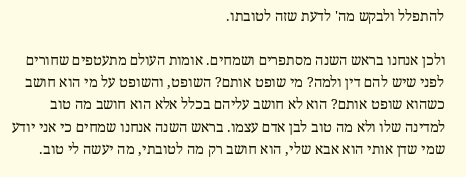להתפלל ולבקש מה' לדעת שזה לטובתו.

ולכן אנחנו בראש השנה מסתפרים ושמחים. אומות העולם מתעטפים שחורים לפני שיש להם דין ולמה? מי שופט אותם? השופט, והשופט על מי הוא חושב כשהוא שופט אותם? הוא לא חושב עליהם בכלל אלא הוא חושב מה טוב למדינה שלו ולא מה טוב לבן אדם עצמו. בראש השנה אנחנו שמחים כי אני יודע שמי שדן אותי הוא אבא שלי, הוא חושב רק מה לטובתי, מה יעשה לי טוב.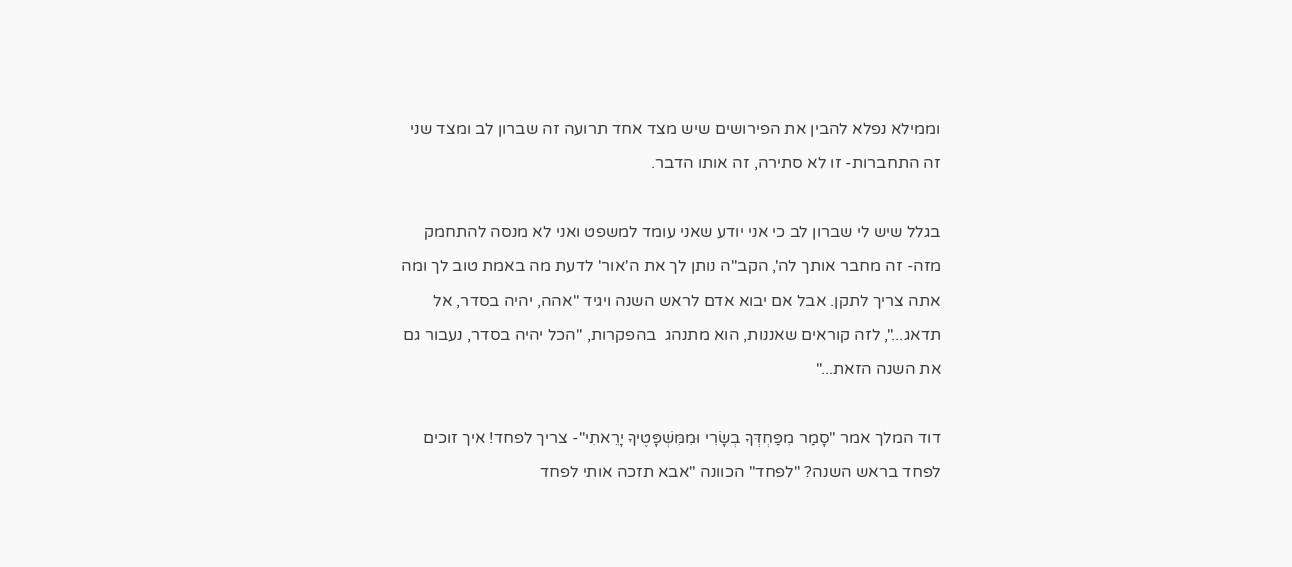וממילא נפלא להבין את הפירושים שיש מצד אחד תרועה זה שברון לב ומצד שני זה התחברות- זו לא סתירה, זה אותו הדבר.

בגלל שיש לי שברון לב כי אני יודע שאני עומד למשפט ואני לא מנסה להתחמק מזה- זה מחבר אותך לה', הקב"ה נותן לך את ה'אור' לדעת מה באמת טוב לך ומה אתה צריך לתקן. אבל אם יבוא אדם לראש השנה ויגיד "אהה, יהיה בסדר, אל תדאג...", לזה קוראים שאננות, הוא מתנהג  בהפקרות, "הכל יהיה בסדר, נעבור גם את השנה הזאת..."

דוד המלך אמר "סָמַר מִפַּחְדְּךָ בְשָׂרִי וּמִמִּשְׁפָּטֶיךָ יָרֵאתִי"- צריך לפחד! איך זוכים לפחד בראש השנה? "לפחד" הכוונה "אבא תזכה אותי לפחד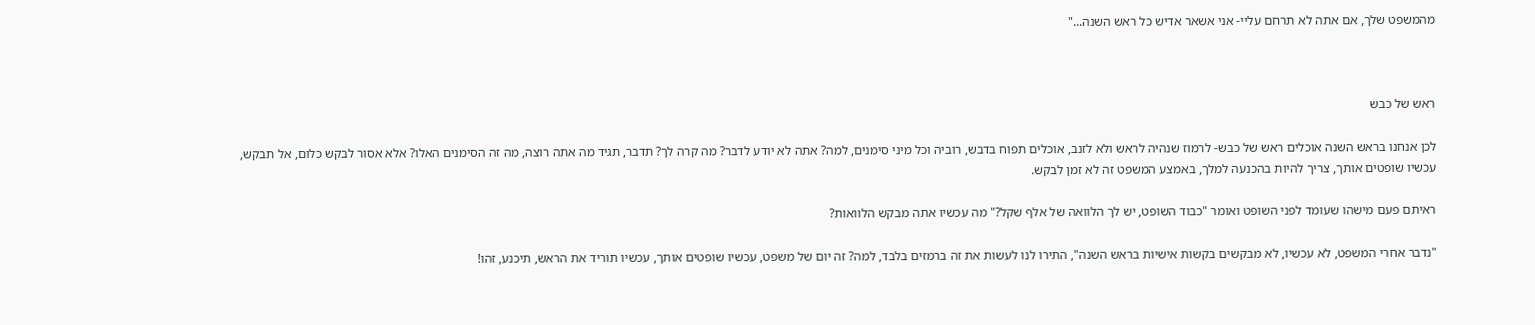מהמשפט שלך, אם אתה לא תרחם עליי- אני אשאר אדיש כל ראש השנה..."



ראש של כבש

לכן אנחנו בראש השנה אוכלים ראש של כבש- לרמוז שנהיה לראש ולא לזנב, אוכלים תפוח בדבש, רוביה וכל מיני סימנים, למה? אתה לא יודע לדבר? מה קרה לך? תדבר, תגיד מה אתה רוצה, מה זה הסימנים האלו? אלא אסור לבקש כלום, אל תבקש, עכשיו שופטים אותך, צריך להיות בהכנעה למלך, באמצע המשפט זה לא זמן לבקש.

ראיתם פעם מישהו שעומד לפני השופט ואומר "כבוד השופט, יש לך הלוואה של אלף שקל?" מה עכשיו אתה מבקש הלוואות?

"נדבר אחרי המשפט, לא עכשיו, לא מבקשים בקשות אישיות בראש השנה", התירו לנו לעשות את זה ברמזים בלבד, למה? זה יום של משפט, עכשיו שופטים אותך, עכשיו תוריד את הראש, תיכנע, זהו!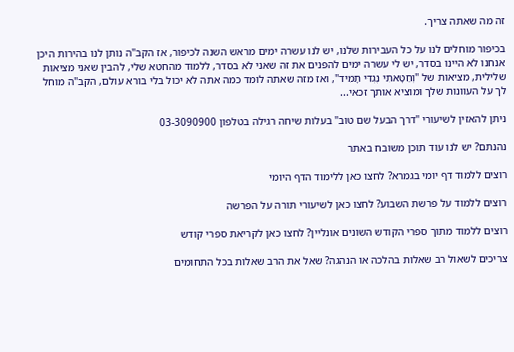זה מה שאתה צריך.

בכיפור מוחלים לנו על כל העבירות שלנו, יש לנו עשרה ימים מראש השנה לכיפור, אז הקב"ה נותן לנו בהירות היכן אנחנו לא היינו בסדר, יש לי עשרה ימים להפנים את זה שאני לא בסדר, ללמוד מהחטא שלי, להבין שאני מציאות שלילית, מציאות של "וְחַטָּאתִי נֶגְדִּי תָמִיד", ואז מזה שאתה לומד כמה אתה לא יכול בלי בורא עולם, הקב"ה מוחל לך על העוונות שלך ומוציא אותך זכאי...

ניתן להאזין לשיעורי "דרך הבעל שם טוב" בעלות שיחה רגילה בטלפון 03-3090900

נהנתם? יש לנו עוד תוכן משובח באתר

רוצים ללמוד דף יומי בגמרא? לחצו כאן ללימוד הדף היומי

רוצים ללמוד על פרשת השבוע? לחצו כאן לשיעורי תורה על הפרשה

רוצים ללמוד מתוך ספרי הקודש השונים אונליין? לחצו כאן לקריאת ספרי קודש

צריכים לשאול רב שאלות בהלכה או הנהגה? שאל את הרב שאלות בכל התחומים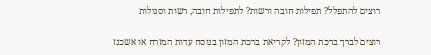רוצים להתפלל? תפילות חובה ורשות? לתפילות חובה, רשות וסגולות

רוצים לברך ברכת המזון? לקריאת ברכת המזון בנוסח עדות המזרח או אשכנז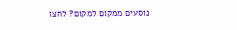נוסעים ממקום למקום? לחצו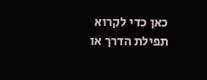כאן כדי לקרוא תפילת הדרך או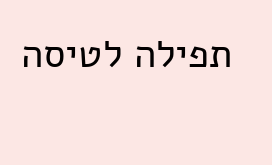תפילה לטיסה